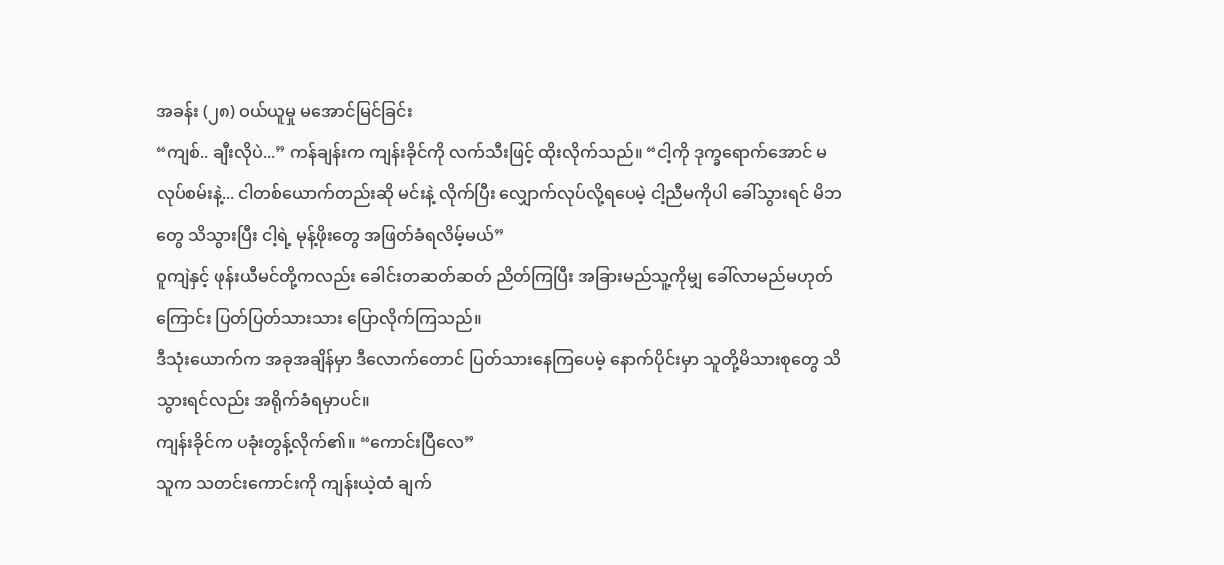အခန်း (၂၈) ဝယ်ယူမှု မအောင်မြင်ခြင်း
“ကျစ်.. ချီးလိုပဲ...” ကန်ချန်းက ကျန်းခိုင်ကို လက်သီးဖြင့် ထိုးလိုက်သည်။ “ငါ့ကို ဒုက္ခရောက်အောင် မလုပ်စမ်းနဲ့... ငါတစ်ယောက်တည်းဆို မင်းနဲ့ လိုက်ပြီး လျှောက်လုပ်လို့ရပေမဲ့ ငါ့ညီမကိုပါ ခေါ်သွားရင် မိဘတွေ သိသွားပြီး ငါ့ရဲ့ မုန့်ဖိုးတွေ အဖြတ်ခံရလိမ့်မယ်”
ဝူကျဲနှင့် ဖုန်းယီမင်တို့ကလည်း ခေါင်းတဆတ်ဆတ် ညိတ်ကြပြီး အခြားမည်သူ့ကိုမျှ ခေါ်လာမည်မဟုတ်ကြောင်း ပြတ်ပြတ်သားသား ပြောလိုက်ကြသည်။
ဒီသုံးယောက်က အခုအချိန်မှာ ဒီလောက်တောင် ပြတ်သားနေကြပေမဲ့ နောက်ပိုင်းမှာ သူတို့မိသားစုတွေ သိသွားရင်လည်း အရိုက်ခံရမှာပင်။
ကျန်းခိုင်က ပခုံးတွန့်လိုက်၏။ “ကောင်းပြီလေ”
သူက သတင်းကောင်းကို ကျန်းယဲ့ထံ ချက်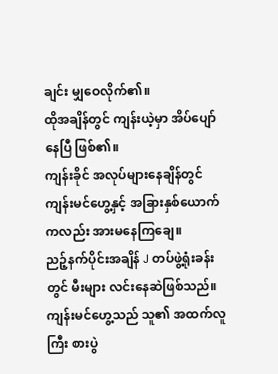ချင်း မျှဝေလိုက်၏။
ထိုအချိန်တွင် ကျန်းယဲ့မှာ အိပ်ပျော်နေပြီ ဖြစ်၏။
ကျန်းခိုင် အလုပ်များနေချိန်တွင် ကျန်းမင်ဟွေ့နှင့် အခြားနှစ်ယောက်ကလည်း အားမနေကြချေ။
ညဉ့်နက်ပိုင်းအချိန် J တပ်ဖွဲ့ရုံးခန်းတွင် မီးများ လင်းနေဆဲဖြစ်သည်။
ကျန်းမင်ဟွေ့သည် သူ၏ အထက်လူကြီး စားပွဲ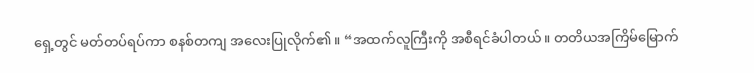ရှေ့တွင် မတ်တပ်ရပ်ကာ စနစ်တကျ အလေးပြုလိုက်၏။ “အထက်လူကြီးကို အစီရင်ခံပါတယ်။ တတိယအကြိမ်မြောက်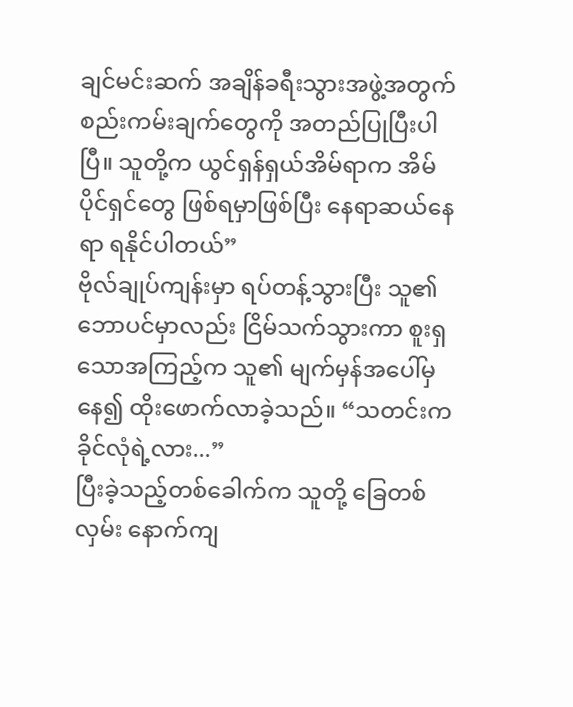ချင်မင်းဆက် အချိန်ခရီးသွားအဖွဲ့အတွက် စည်းကမ်းချက်တွေကို အတည်ပြုပြီးပါပြီ။ သူတို့က ယွင်ရှန်ရှယ်အိမ်ရာက အိမ်ပိုင်ရှင်တွေ ဖြစ်ရမှာဖြစ်ပြီး နေရာဆယ်နေရာ ရနိုင်ပါတယ်”
ဗိုလ်ချုပ်ကျန်းမှာ ရပ်တန့်သွားပြီး သူ၏ဘောပင်မှာလည်း ငြိမ်သက်သွားကာ စူးရှသောအကြည့်က သူ၏ မျက်မှန်အပေါ်မှနေ၍ ထိုးဖောက်လာခဲ့သည်။ “သတင်းက ခိုင်လုံရဲ့လား...”
ပြီးခဲ့သည့်တစ်ခေါက်က သူတို့ ခြေတစ်လှမ်း နောက်ကျ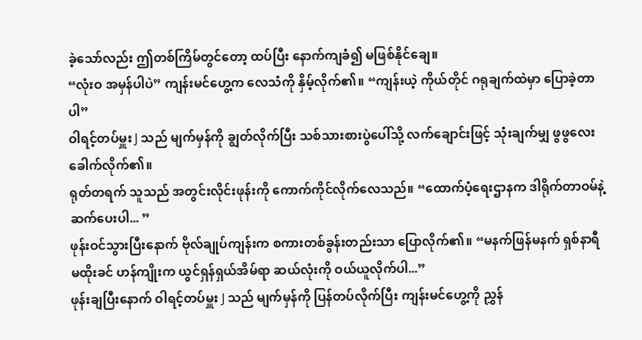ခဲ့သော်လည်း ဤတစ်ကြိမ်တွင်တော့ ထပ်ပြီး နောက်ကျခံ၍ မဖြစ်နိုင်ချေ။
“လုံးဝ အမှန်ပါပဲ” ကျန်းမင်ဟွေ့က လေသံကို နှိမ့်လိုက်၏။ “ကျန်းယဲ့ ကိုယ်တိုင် ဂရုချက်ထဲမှာ ပြောခဲ့တာပါ”
ဝါရင့်တပ်မှူး J သည် မျက်မှန်ကို ချွတ်လိုက်ပြီး သစ်သားစားပွဲပေါ်သို့ လက်ချောင်းဖြင့် သုံးချက်မျှ ဖွဖွလေး ခေါက်လိုက်၏။
ရုတ်တရက် သူသည် အတွင်းလိုင်းဖုန်းကို ကောက်ကိုင်လိုက်လေသည်။ “ထောက်ပံ့ရေးဌာနက ဒါရိုက်တာဝမ်နဲ့ ဆက်ပေးပါ... ”
ဖုန်းဝင်သွားပြီးနောက် ဗိုလ်ချုပ်ကျန်းက စကားတစ်ခွန်းတည်းသာ ပြောလိုက်၏။ “မနက်ဖြန်မနက် ရှစ်နာရီမထိုးခင် ဟန်ကျိုးက ယွင်ရှန်ရှယ်အိမ်ရာ ဆယ်လုံးကို ဝယ်ယူလိုက်ပါ...”
ဖုန်းချပြီးနောက် ဝါရင့်တပ်မှူး J သည် မျက်မှန်ကို ပြန်တပ်လိုက်ပြီး ကျန်းမင်ဟွေ့ကို ညွှန်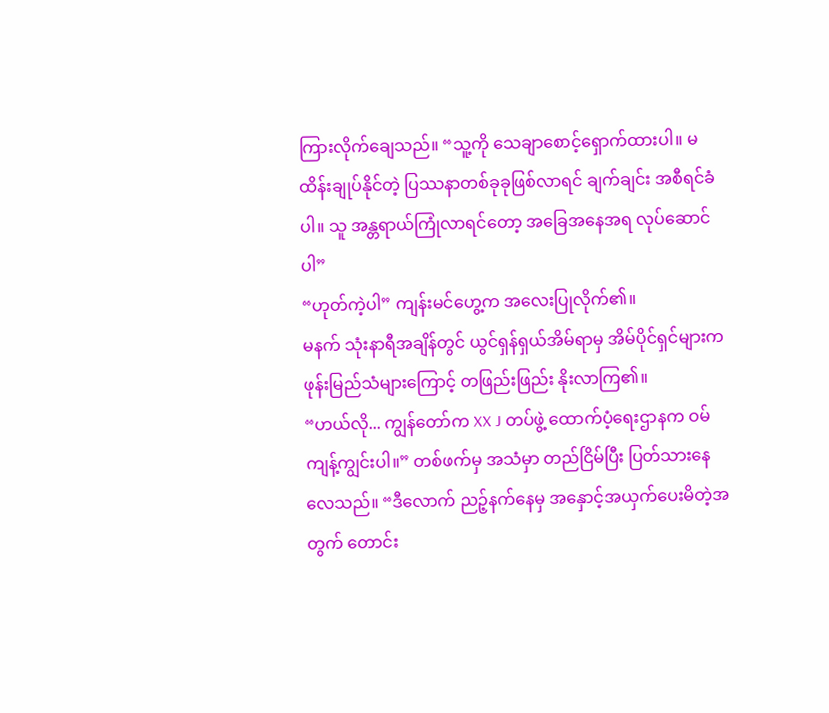ကြားလိုက်ချေသည်။ “သူ့ကို သေချာစောင့်ရှောက်ထားပါ။ မထိန်းချုပ်နိုင်တဲ့ ပြဿနာတစ်ခုခုဖြစ်လာရင် ချက်ချင်း အစီရင်ခံပါ။ သူ အန္တရာယ်ကြုံလာရင်တော့ အခြေအနေအရ လုပ်ဆောင်ပါ”
“ဟုတ်ကဲ့ပါ” ကျန်းမင်ဟွေ့က အလေးပြုလိုက်၏။
မနက် သုံးနာရီအချိန်တွင် ယွင်ရှန်ရှယ်အိမ်ရာမှ အိမ်ပိုင်ရှင်များက ဖုန်းမြည်သံများကြောင့် တဖြည်းဖြည်း နိုးလာကြ၏။
“ဟယ်လို... ကျွန်တော်က XX J တပ်ဖွဲ့ ထောက်ပံ့ရေးဌာနက ဝမ်ကျန့်ကျွင်းပါ။” တစ်ဖက်မှ အသံမှာ တည်ငြိမ်ပြီး ပြတ်သားနေလေသည်။ “ဒီလောက် ညဉ့်နက်နေမှ အနှောင့်အယှက်ပေးမိတဲ့အတွက် တောင်း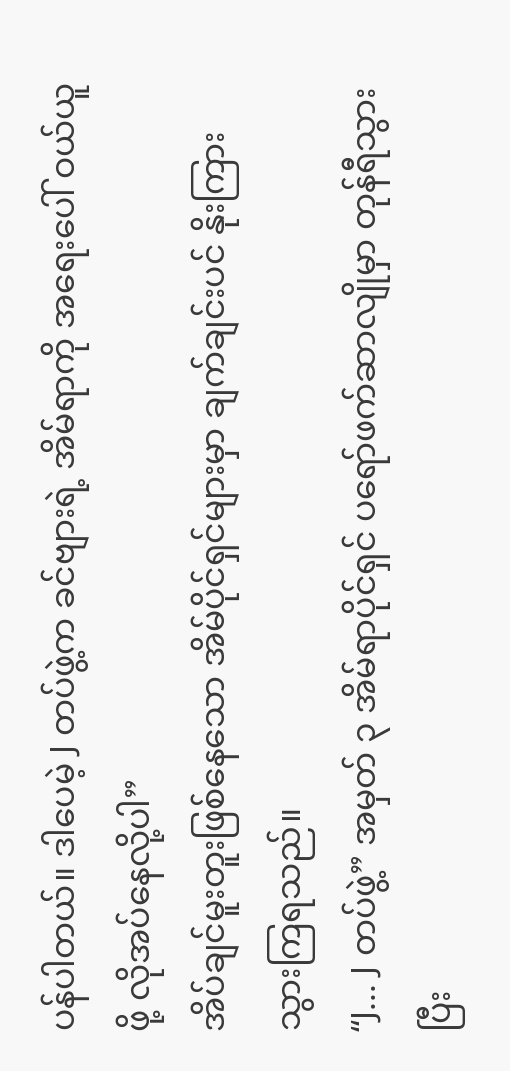ပန်ပါတယ်။ ဒါပေမဲ့ J တပ်ဖွဲ့က ခင်ဗျားရဲ့ အိမ်ရာကို အရေးပေါ် ဝယ်ယူဖို့ လိုအပ်နေလို့ပါ”
အိပ်ချင်မူးတူးဖြစ်နေသော အိမ်ပိုင်ရှင်များမှာ ချက်ချင်းပင် နိုးကြားသွားကြရသည်။
“J... J တပ်ဖွဲ့” အမှတ် ၃ အိမ်ရာပိုင်ရှင် ပရော်ဖက်ဆာလျိုမှာ တုန်ရီသွားပြီး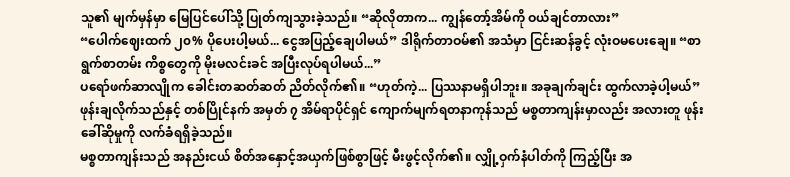သူ၏ မျက်မှန်မှာ မြေပြင်ပေါ်သို့ ပြုတ်ကျသွားခဲ့သည်။ “ဆိုလိုတာက... ကျွန်တော့်အိမ်ကို ဝယ်ချင်တာလား”
“ပေါက်ဈေးထက် ၂၀% ပိုပေးပါ့မယ်... ငွေအပြည့်ချေပါမယ်” ဒါရိုက်တာဝမ်၏ အသံမှာ ငြင်းဆန်ခွင့် လုံးဝမပေးချေ။ “စာရွက်စာတမ်း ကိစ္စတွေကို မိုးမလင်းခင် အပြီးလုပ်ရပါမယ်...”
ပရော်ဖက်ဆာလျိုက ခေါင်းတဆတ်ဆတ် ညိတ်လိုက်၏။ “ဟုတ်ကဲ့... ပြဿနာမရှိပါဘူး။ အခုချက်ချင်း ထွက်လာခဲ့ပါ့မယ်”
ဖုန်းချလိုက်သည်နှင့် တစ်ပြိုင်နက် အမှတ် ၇ အိမ်ရာပိုင်ရှင် ကျောက်မျက်ရတနာကုန်သည် မစ္စတာကျန်းမှာလည်း အလားတူ ဖုန်းခေါ်ဆိုမှုကို လက်ခံရရှိခဲ့သည်။
မစ္စတာကျန်းသည် အနည်းငယ် စိတ်အနှောင့်အယှက်ဖြစ်စွာဖြင့် မီးဖွင့်လိုက်၏။ လျှို့ဝှက်နံပါတ်ကို ကြည့်ပြီး အ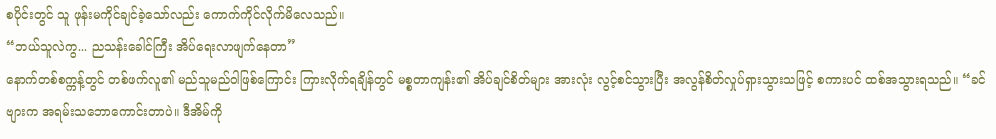စပိုင်းတွင် သူ ဖုန်းမကိုင်ချင်ခဲ့သော်လည်း ကောက်ကိုင်လိုက်မိလေသည်။
“ဘယ်သူလဲကွ... ညသန်းခေါင်ကြီး အိပ်ရေးလာဖျက်နေတာ”
နောက်တစ်စက္ကန့်တွင် တစ်ဖက်လူ၏ မည်သူမည်ဝါဖြစ်ကြောင်း ကြားလိုက်ရချိန်တွင် မစ္စတာကျန်း၏ အိပ်ချင်စိတ်များ အားလုံး လွင့်စင်သွားပြီး အလွန်စိတ်လှုပ်ရှားသွားသဖြင့် စကားပင် ထစ်အသွားရသည်။ “ခင်ဗျားက အရမ်းသဘောကောင်းတာပဲ။ ဒီအိမ်ကို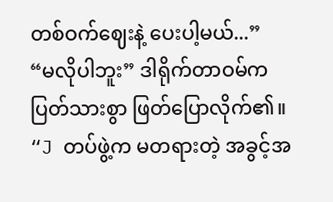တစ်ဝက်ဈေးနဲ့ ပေးပါ့မယ်...”
“မလိုပါဘူး” ဒါရိုက်တာဝမ်က ပြတ်သားစွာ ဖြတ်ပြောလိုက်၏။ “J တပ်ဖွဲ့က မတရားတဲ့ အခွင့်အ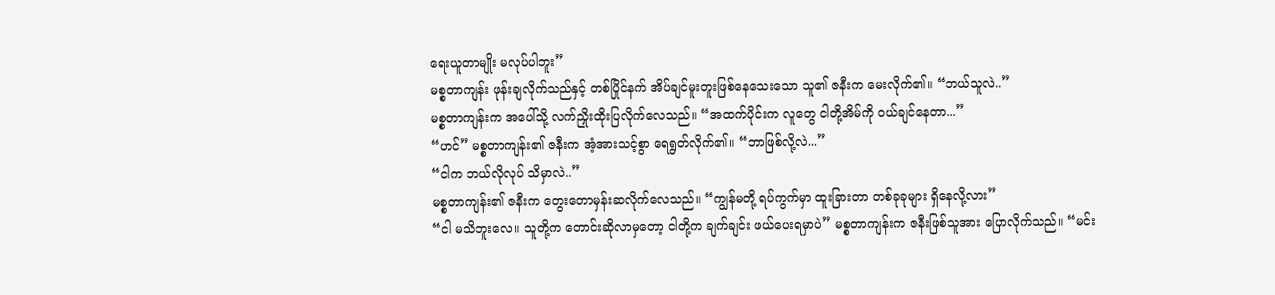ရေးယူတာမျိုး မလုပ်ပါဘူး”
မစ္စတာကျန်း ဖုန်းချလိုက်သည်နှင့် တစ်ပြိုင်နက် အိပ်ချင်မူးတူးဖြစ်နေသေးသော သူ၏ ဇနီးက မေးလိုက်၏။ “ဘယ်သူလဲ..”
မစ္စတာကျန်းက အပေါ်သို့ လက်ညှိုးထိုးပြလိုက်လေသည်။ “အထက်ပိုင်းက လူတွေ ငါတို့အိမ်ကို ဝယ်ချင်နေတာ...”
“ဟင်” မစ္စတာကျန်း၏ ဇနီးက အံ့အားသင့်စွာ ရေရွတ်လိုက်၏။ “ဘာဖြစ်လို့လဲ...”
“ငါက ဘယ်လိုလုပ် သိမှာလဲ..”
မစ္စတာကျန်း၏ ဇနီးက တွေးတောမှန်းဆလိုက်လေသည်။ “ကျွန်မတို့ ရပ်ကွက်မှာ ထူးခြားတာ တစ်ခုခုများ ရှိနေလို့လား”
“ငါ မသိဘူးလေ။ သူတို့က တောင်းဆိုလာမှတော့ ငါတို့က ချက်ချင်း ဖယ်ပေးရမှာပဲ” မစ္စတာကျန်းက ဇနီးဖြစ်သူအား ပြောလိုက်သည်။ “မင်း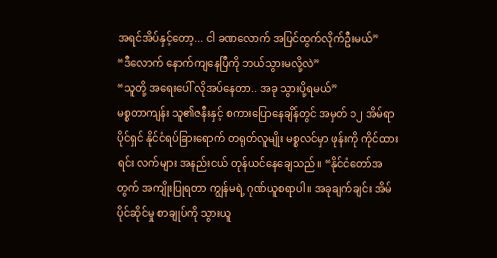အရင်အိပ်နှင့်တော့... ငါ ခဏလောက် အပြင်ထွက်လိုက်ဦးမယ်”
“ဒီလောက် နောက်ကျနေပြီကို ဘယ်သွားမလို့လဲ”
“သူတို့ အရေးပေါ် လိုအပ်နေတာ.. အခု သွားပို့ရမယ်”
မစ္စတာကျန်း သူ၏ဇနီးနှင့် စကားပြောနေချိန်တွင် အမှတ် ၁၂ အိမ်ရာပိုင်ရှင် နိုင်ငံရပ်ခြားရောက် တရုတ်လူမျိုး မစ္စလင်မှာ ဖုန်းကို ကိုင်ထားရင်း လက်များ အနည်းငယ် တုန်ယင်နေချေသည်။ “နိုင်ငံတော်အတွက် အကျိုးပြုရတာ ကျွန်မရဲ့ ဂုဏ်ယူစရာပါ။ အခုချက်ချင်း အိမ်ပိုင်ဆိုင်မှု စာချုပ်ကို သွားယူ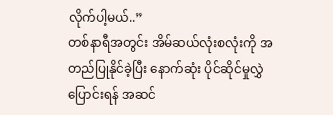လိုက်ပါ့မယ်..”
တစ်နာရီအတွင်း အိမ်ဆယ်လုံးစလုံးကို အတည်ပြုနိုင်ခဲ့ပြီး နောက်ဆုံး ပိုင်ဆိုင်မှုလွှဲပြောင်းရန် အဆင်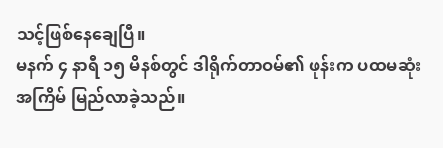သင့်ဖြစ်နေချေပြီ။
မနက် ၄ နာရီ ၁၅ မိနစ်တွင် ဒါရိုက်တာဝမ်၏ ဖုန်းက ပထမဆုံးအကြိမ် မြည်လာခဲ့သည်။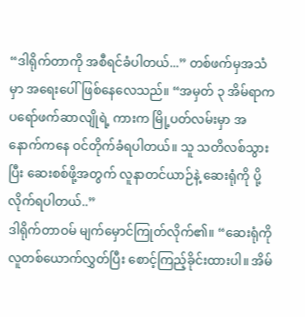“ဒါရိုက်တာကို အစီရင်ခံပါတယ်...” တစ်ဖက်မှအသံမှာ အရေးပေါ်ဖြစ်နေလေသည်။ “အမှတ် ၃ အိမ်ရာက ပရော်ဖက်ဆာလျိုရဲ့ ကားက မြို့ပတ်လမ်းမှာ အနောက်ကနေ ဝင်တိုက်ခံရပါတယ်။ သူ သတိလစ်သွားပြီး ဆေးစစ်ဖို့အတွက် လူနာတင်ယာဉ်နဲ့ ဆေးရုံကို ပို့လိုက်ရပါတယ်..”
ဒါရိုက်တာဝမ် မျက်မှောင်ကြုတ်လိုက်၏။ “ဆေးရုံကို လူတစ်ယောက်လွှတ်ပြီး စောင့်ကြည့်ခိုင်းထားပါ။ အိမ်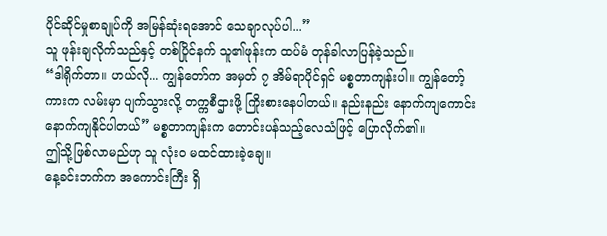ပိုင်ဆိုင်မှုစာချုပ်ကို အမြန်ဆုံးရအောင် သေချာလုပ်ပါ...”
သူ ဖုန်းချလိုက်သည်နှင့် တစ်ပြိုင်နက် သူ၏ဖုန်းက ထပ်မံ တုန်ခါလာပြန်ခဲ့သည်။
“ဒါရိုက်တာ။ ဟယ်လို... ကျွန်တော်က အမှတ် ၇ အိမ်ရာပိုင်ရှင် မစ္စတာကျန်းပါ။ ကျွန်တော့်ကားက လမ်းမှာ ပျက်သွားလို့ တက္ကစီဌားဖို့ ကြိုးစားနေပါတယ်။ နည်းနည်း နောက်ကျကောင်း နောက်ကျနိုင်ပါတယ်” မစ္စတာကျန်းက တောင်းပန်သည့်လေသံဖြင့် ပြောလိုက်၏။
ဤသို့ဖြစ်လာမည်ဟု သူ လုံးဝ မထင်ထားခဲ့ချေ။
နေ့ခင်းဘက်က အကောင်းကြီး ရှိ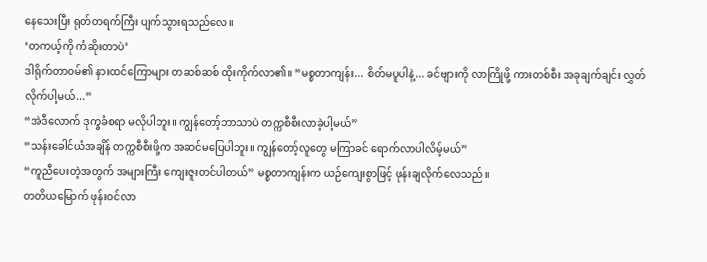နေသေးပြီး ရုတ်တရက်ကြီး ပျက်သွားရသည်လေ။
‘တကယ့်ကို ကံဆိုးတာပဲ’
ဒါရိုက်တာဝမ်၏ နားထင်ကြောများ တဆစ်ဆစ် ထိုးကိုက်လာ၏။ “မစ္စတာကျန်း... စိတ်မပူပါနဲ့... ခင်ဗျားကို လာကြိုဖို့ ကားတစ်စီး အခုချက်ချင်း လွှတ်လိုက်ပါ့မယ်...”
“အဲဒီလောက် ဒုက္ခခံစရာ မလိုပါဘူး။ ကျွန်တော့်ဘာသာပဲ တက္ကစီစီးလာခဲ့ပါ့မယ်”
“သန်းခေါင်ယံအချိန် တက္ကစီစီးဖို့က အဆင်မပြေပါဘူး။ ကျွန်တော့်လူတွေ မကြာခင် ရောက်လာပါလိမ့်မယ်”
“ကူညီပေးတဲ့အတွက် အများကြီး ကျေးဇူးတင်ပါတယ်” မစ္စတာကျန်းက ယဉ်ကျေးစွာဖြင့် ဖုန်းချလိုက်လေသည်။
တတိယမြောက် ဖုန်းဝင်လာ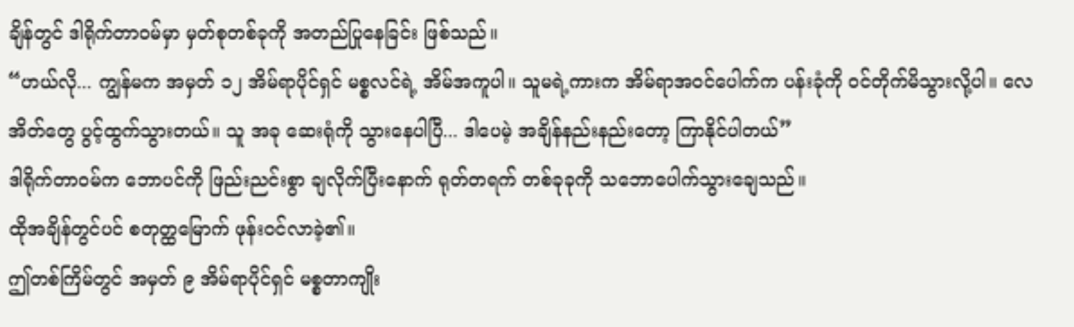ချိန်တွင် ဒါရိုက်တာဝမ်မှာ မှတ်စုတစ်ခုကို အတည်ပြုနေခြင်း ဖြစ်သည်။
“ဟယ်လို... ကျွန်မက အမှတ် ၁၂ အိမ်ရာပိုင်ရှင် မစ္စလင်ရဲ့ အိမ်အကူပါ။ သူမရဲ့ကားက အိမ်ရာအဝင်ပေါက်က ပန်းခုံကို ဝင်တိုက်မိသွားလို့ပါ။ လေအိတ်တွေ ပွင့်ထွက်သွားတယ်။ သူ အခု ဆေးရုံကို သွားနေပါပြီ... ဒါပေမဲ့ အချိန်နည်းနည်းတော့ ကြာနိုင်ပါတယ်”
ဒါရိုက်တာဝမ်က ဘောပင်ကို ဖြည်းညင်းစွာ ချလိုက်ပြီးနောက် ရုတ်တရက် တစ်ခုခုကို သဘောပေါက်သွားချေသည်။
ထိုအချိန်တွင်ပင် စတုတ္ထမြောက် ဖုန်းဝင်လာခဲ့၏။
ဤတစ်ကြိမ်တွင် အမှတ် ၉ အိမ်ရာပိုင်ရှင် မစ္စတာကျိုး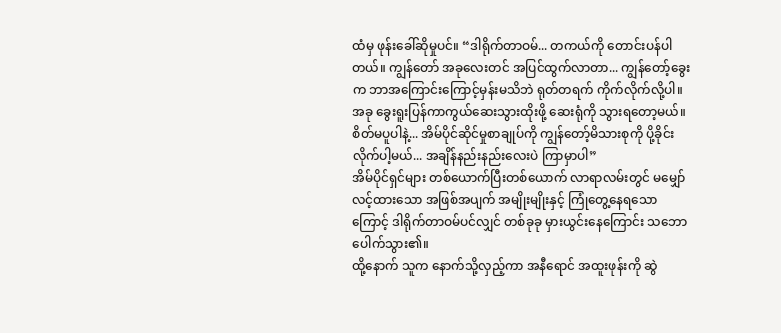ထံမှ ဖုန်းခေါ်ဆိုမှုပင်။ “ဒါရိုက်တာဝမ်... တကယ်ကို တောင်းပန်ပါတယ်။ ကျွန်တော် အခုလေးတင် အပြင်ထွက်လာတာ... ကျွန်တော့်ခွေးက ဘာအကြောင်းကြောင့်မှန်းမသိဘဲ ရုတ်တရက် ကိုက်လိုက်လို့ပါ။ အခု ခွေးရူးပြန်ကာကွယ်ဆေးသွားထိုးဖို့ ဆေးရုံကို သွားရတော့မယ်။ စိတ်မပူပါနဲ့... အိမ်ပိုင်ဆိုင်မှုစာချုပ်ကို ကျွန်တော့်မိသားစုကို ပို့ခိုင်းလိုက်ပါ့မယ်... အချိန်နည်းနည်းလေးပဲ ကြာမှာပါ”
အိမ်ပိုင်ရှင်များ တစ်ယောက်ပြီးတစ်ယောက် လာရာလမ်းတွင် မမျှော်လင့်ထားသော အဖြစ်အပျက် အမျိုးမျိုးနှင့် ကြုံတွေ့နေရသောကြောင့် ဒါရိုက်တာဝမ်ပင်လျှင် တစ်ခုခု မှားယွင်းနေကြောင်း သဘောပေါက်သွား၏။
ထို့နောက် သူက နောက်သို့လှည့်ကာ အနီရောင် အထူးဖုန်းကို ဆွဲ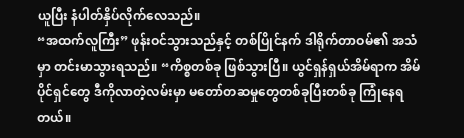ယူပြီး နံပါတ်နှိပ်လိုက်လေသည်။
“အထက်လူကြီး” ဖုန်းဝင်သွားသည်နှင့် တစ်ပြိုင်နက် ဒါရိုက်တာဝမ်၏ အသံမှာ တင်းမာသွားရသည်။ “ကိစ္စတစ်ခု ဖြစ်သွားပြီ။ ယွင်ရှန်ရှယ်အိမ်ရာက အိမ်ပိုင်ရှင်တွေ ဒီကိုလာတဲ့လမ်းမှာ မတော်တဆမှုတွေတစ်ခုပြီးတစ်ခု ကြုံနေရတယ်။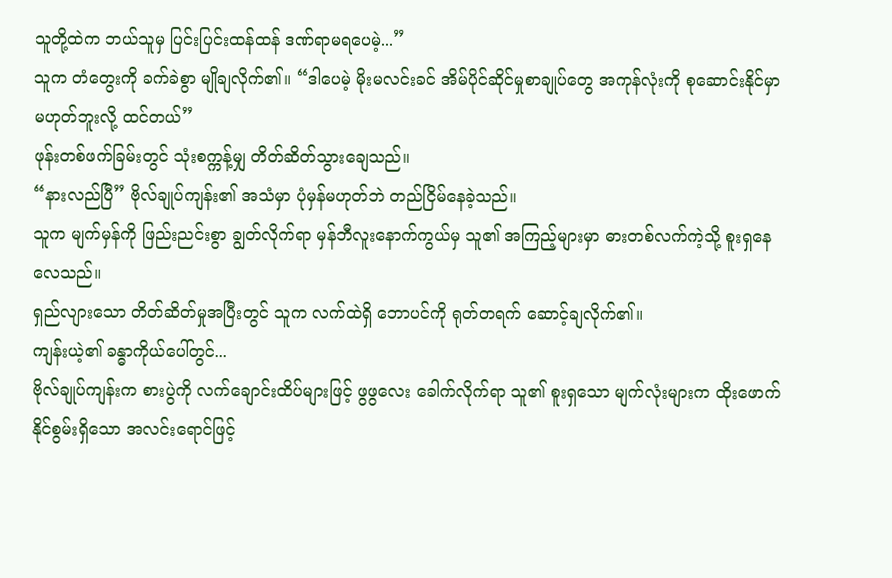သူတို့ထဲက ဘယ်သူမှ ပြင်းပြင်းထန်ထန် ဒဏ်ရာမရပေမဲ့...”
သူက တံတွေးကို ခက်ခဲစွာ မျိုချလိုက်၏။ “ဒါပေမဲ့ မိုးမလင်းခင် အိမ်ပိုင်ဆိုင်မှုစာချုပ်တွေ အကုန်လုံးကို စုဆောင်းနိုင်မှာ မဟုတ်ဘူးလို့ ထင်တယ်”
ဖုန်းတစ်ဖက်ခြမ်းတွင် သုံးစက္ကန့်မျှ တိတ်ဆိတ်သွားချေသည်။
“နားလည်ပြီ” ဗိုလ်ချုပ်ကျန်း၏ အသံမှာ ပုံမှန်မဟုတ်ဘဲ တည်ငြိမ်နေခဲ့သည်။
သူက မျက်မှန်ကို ဖြည်းညင်းစွာ ချွတ်လိုက်ရာ မှန်ဘီလူးနောက်ကွယ်မှ သူ၏ အကြည့်များမှာ ဓားတစ်လက်ကဲ့သို့ စူးရှနေလေသည်။
ရှည်လျားသော တိတ်ဆိတ်မှုအပြီးတွင် သူက လက်ထဲရှိ ဘောပင်ကို ရုတ်တရက် ဆောင့်ချလိုက်၏။
ကျန်းယဲ့၏ ခန္ဓာကိုယ်ပေါ်တွင်...
ဗိုလ်ချုပ်ကျန်းက စားပွဲကို လက်ချောင်းထိပ်များဖြင့် ဖွဖွလေး ခေါက်လိုက်ရာ သူ၏ စူးရှသော မျက်လုံးများက ထိုးဖောက်နိုင်စွမ်းရှိသော အလင်းရောင်ဖြင့်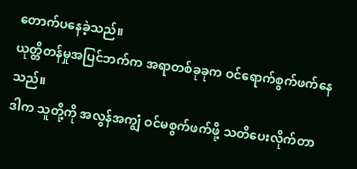တောက်ပနေခဲ့သည်။
ယုတ္တိတန်မှုအပြင်ဘက်က အရာတစ်ခုခုက ဝင်ရောက်စွက်ဖက်နေသည်။
ဒါက သူတို့ကို အလွန်အကျွံ ဝင်မစွက်ဖက်ဖို့ သတိပေးလိုက်တာ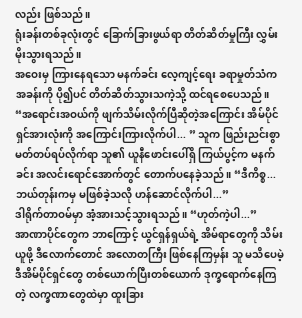လည်း ဖြစ်သည်။
ရုံးခန်းတစ်ခုလုံးတွင် ခြောက်ခြားဖွယ်ရာ တိတ်ဆိတ်မှုကြီး လွှမ်းမိုးသွားရသည်။
အဝေးမှ ကြားနေရသော မနက်ခင်း လေ့ကျင့်ရေး ခရာမှုတ်သံက အခန်းကို ပို၍ပင် တိတ်ဆိတ်သွားသကဲ့သို့ ထင်ရစေပေသည်။
“အရောင်းအဝယ်ကို ဖျက်သိမ်းလိုက်ပြီဆိုတဲ့အကြောင်း အိမ်ပိုင်ရှင်အားလုံးကို အကြောင်းကြားလိုက်ပါ... ” သူက ဖြည်းညင်းစွာ မတ်တပ်ရပ်လိုက်ရာ သူ၏ ယူနီဖောင်းပေါ်ရှိ ကြယ်ပွင့်က မနက်ခင်း အလင်းရောင်အောက်တွင် တောက်ပနေခဲ့သည်။ “ဒီကိစ္စ... ဘယ်တုန်းကမှ မဖြစ်ခဲ့သလို ဟန်ဆောင်လိုက်ပါ...”
ဒါရိုက်တာဝမ်မှာ အံ့အားသင့်သွားရသည်။ “ဟုတ်ကဲ့ပါ...”
အာဏာပိုင်တွေက ဘာကြောင့် ယွင်ရှန်ရှယ်ရဲ့ အိမ်ရာတွေကို သိမ်းယူဖို့ ဒီလောက်တောင် အလောတကြီး ဖြစ်နေကြမှန်း သူ မသိပေမဲ့ ဒီအိမ်ပိုင်ရှင်တွေ တစ်ယောက်ပြီးတစ်ယောက် ဒုက္ခရောက်နေကြတဲ့ လက္ခဏာတွေထဲမှာ ထူးခြား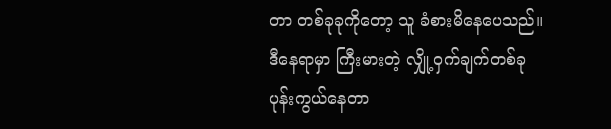တာ တစ်ခုခုကိုတော့ သူ ခံစားမိနေပေသည်။
ဒီနေရာမှာ ကြီးမားတဲ့ လျှို့ဝှက်ချက်တစ်ခု ပုန်းကွယ်နေတာ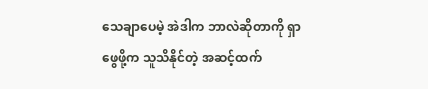သေချာပေမဲ့ အဲဒါက ဘာလဲဆိုတာကို ရှာဖွေဖို့က သူသိနိုင်တဲ့ အဆင့်ထက်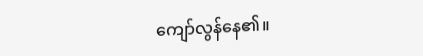ကျော်လွန်နေ၏။